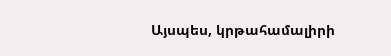Այսպես, կրթահամալիրի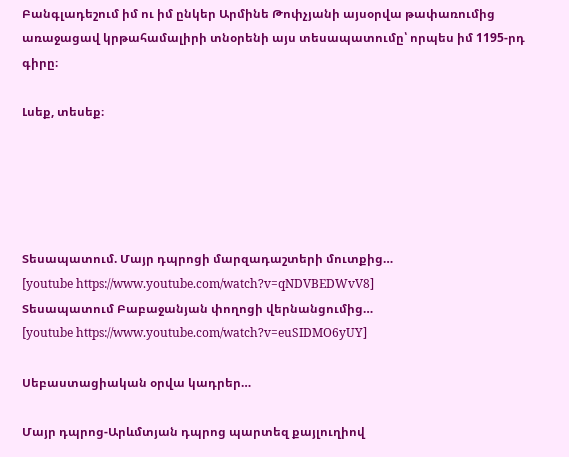Բանգլադեշում իմ ու իմ ընկեր Արմինե Թոփչյանի այսօրվա թափառումից առաջացավ կրթահամալիրի տնօրենի այս տեսապատումը՝ որպես իմ 1195-րդ գիրը։

Լսեք, տեսեք։





Տեսապատում. Մայր դպրոցի մարզադաշտերի մուտքից…
[youtube https://www.youtube.com/watch?v=qNDVBEDWvV8]
Տեսապատում Բաբաջանյան փողոցի վերնանցումից…
[youtube https://www.youtube.com/watch?v=euSIDMO6yUY]

Սեբաստացիական օրվա կադրեր…

Մայր դպրոց-Արևմտյան դպրոց պարտեզ քայլուղիով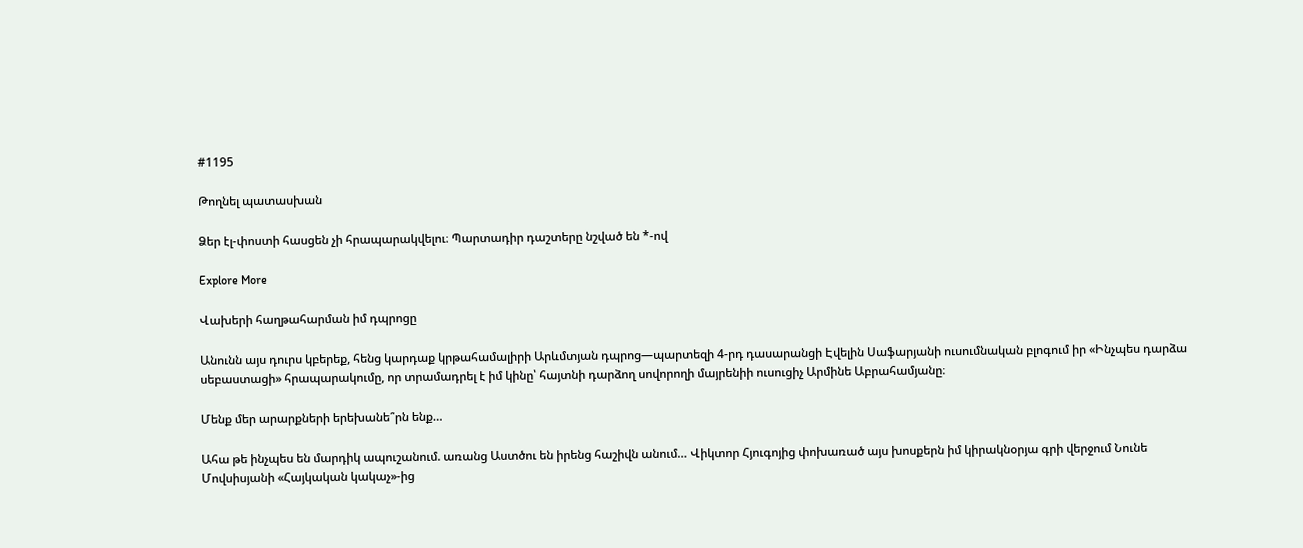#1195

Թողնել պատասխան

Ձեր էլ-փոստի հասցեն չի հրապարակվելու։ Պարտադիր դաշտերը նշված են *-ով

Explore More

Վախերի հաղթահարման իմ դպրոցը

Անունն այս դուրս կբերեք, հենց կարդաք կրթահամալիրի Արևմտյան դպրոց—պարտեզի 4-րդ դասարանցի Էվելին Սաֆարյանի ուսումնական բլոգում իր «Ինչպես դարձա սեբաստացի» հրապարակումը, որ տրամադրել է իմ կինը՝ հայտնի դարձող սովորողի մայրենիի ուսուցիչ Արմինե Աբրահամյանը։

Մենք մեր արարքների երեխանե՞րն ենք…

Ահա թե ինչպես են մարդիկ ապուշանում. առանց Աստծու են իրենց հաշիվն անում… Վիկտոր Հյուգոյից փոխառած այս խոսքերն իմ կիրակնօրյա գրի վերջում Նունե Մովսիսյանի «Հայկական կակաչ»-ից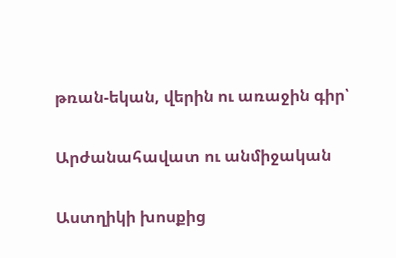թռան-եկան, վերին ու առաջին գիր՝

Արժանահավատ ու անմիջական

Աստղիկի խոսքից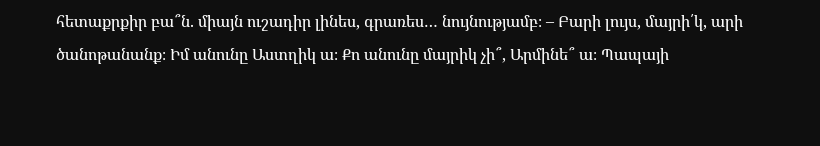հետաքրքիր բա՞ն. միայն ուշադիր լինես, գրառես… նույնությամբ։ – Բարի լույս, մայրի՛կ, արի ծանոթանանք։ Իմ անունը Աստղիկ ա։ Քո անունը մայրիկ չի՞, Արմինե՞ ա։ Պապայի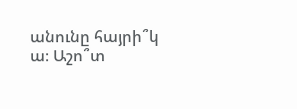անունը հայրի՞կ ա։ Աշո՞տ